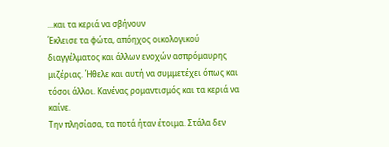...και τα κεριά να σβήνουν
Έκλεισε τα φώτα, απόηχος οικολογικού διαγγέλματος και άλλων ενοχών ασπρόμαυρης μιζέριας. Ήθελε και αυτή να συμμετέχει όπως και τόσοι άλλοι. Κανένας ρομαντισμός και τα κεριά να καίνε.
Την πλησίασα, τα ποτά ήταν έτοιμα. Στάλα δεν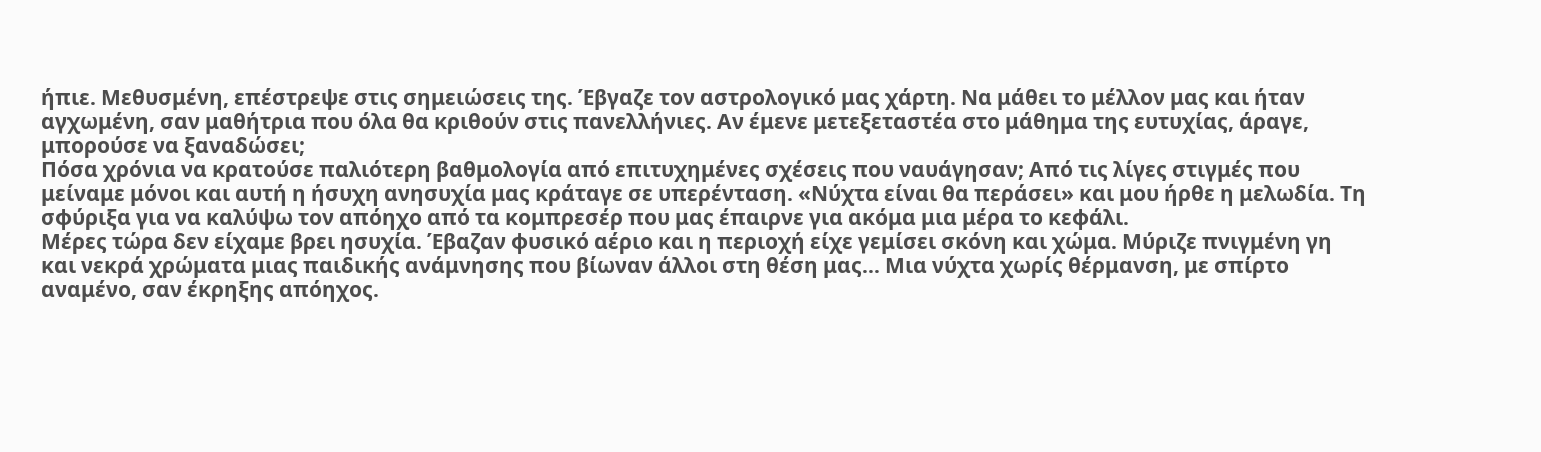ήπιε. Μεθυσμένη, επέστρεψε στις σημειώσεις της. Έβγαζε τον αστρολογικό μας χάρτη. Να μάθει το μέλλον μας και ήταν αγχωμένη, σαν μαθήτρια που όλα θα κριθούν στις πανελλήνιες. Αν έμενε μετεξεταστέα στο μάθημα της ευτυχίας, άραγε, μπορούσε να ξαναδώσει;
Πόσα χρόνια να κρατούσε παλιότερη βαθμολογία από επιτυχημένες σχέσεις που ναυάγησαν; Από τις λίγες στιγμές που μείναμε μόνοι και αυτή η ήσυχη ανησυχία μας κράταγε σε υπερένταση. «Νύχτα είναι θα περάσει» και μου ήρθε η μελωδία. Τη σφύριξα για να καλύψω τον απόηχο από τα κομπρεσέρ που μας έπαιρνε για ακόμα μια μέρα το κεφάλι.
Μέρες τώρα δεν είχαμε βρει ησυχία. Έβαζαν φυσικό αέριο και η περιοχή είχε γεμίσει σκόνη και χώμα. Μύριζε πνιγμένη γη και νεκρά χρώματα μιας παιδικής ανάμνησης που βίωναν άλλοι στη θέση μας... Μια νύχτα χωρίς θέρμανση, με σπίρτο αναμένο, σαν έκρηξης απόηχος.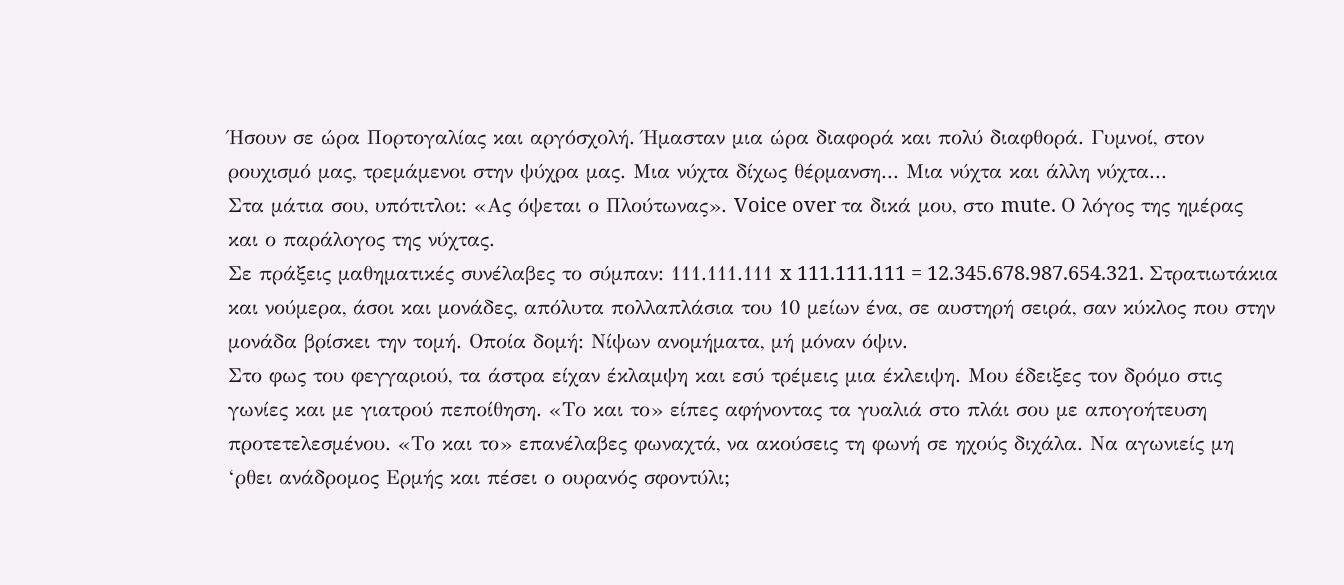Ήσουν σε ώρα Πορτογαλίας και αργόσχολή. Ήμασταν μια ώρα διαφορά και πολύ διαφθορά. Γυμνοί, στον ρουχισμό μας, τρεμάμενοι στην ψύχρα μας. Μια νύχτα δίχως θέρμανση... Μια νύχτα και άλλη νύχτα...
Στα μάτια σου, υπότιτλοι: «Ας όψεται ο Πλούτωνας». Voice over τα δικά μου, στο mute. Ο λόγος της ημέρας και ο παράλογος της νύχτας.
Σε πράξεις μαθηματικές συνέλαβες το σύμπαν: 111.111.111 x 111.111.111 = 12.345.678.987.654.321. Στρατιωτάκια και νούμερα, άσοι και μονάδες, απόλυτα πολλαπλάσια του 10 μείων ένα, σε αυστηρή σειρά, σαν κύκλος που στην μονάδα βρίσκει την τομή. Οποία δομή: Νίψων ανομήματα, μή μόναν όψιν.
Στο φως του φεγγαριού, τα άστρα είχαν έκλαμψη και εσύ τρέμεις μια έκλειψη. Μου έδειξες τον δρόμο στις γωνίες και με γιατρού πεποίθηση. «Το και το» είπες αφήνοντας τα γυαλιά στο πλάι σου με απογοήτευση προτετελεσμένου. «Το και το» επανέλαβες φωναχτά, να ακούσεις τη φωνή σε ηχούς διχάλα. Να αγωνιείς μη ‘ρθει ανάδρομος Ερμής και πέσει ο ουρανός σφοντύλι;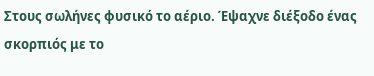Στους σωλήνες φυσικό το αέριο. Έψαχνε διέξοδο ένας σκορπιός με το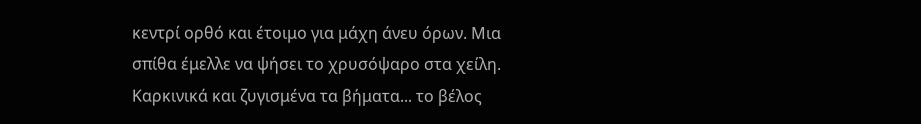κεντρί ορθό και έτοιμο για μάχη άνευ όρων. Μια σπίθα έμελλε να ψήσει το χρυσόψαρο στα χείλη. Καρκινικά και ζυγισμένα τα βήματα... το βέλος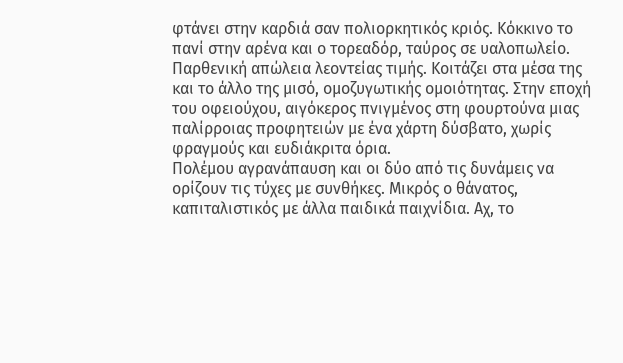φτάνει στην καρδιά σαν πολιορκητικός κριός. Κόκκινο το πανί στην αρένα και ο τορεαδόρ, ταύρος σε υαλοπωλείο. Παρθενική απώλεια λεοντείας τιμής. Κοιτάζει στα μέσα της και το άλλο της μισό, ομοζυγωτικής ομοιότητας. Στην εποχή του οφειούχου, αιγόκερος πνιγμένος στη φουρτούνα μιας παλίρροιας προφητειών με ένα χάρτη δύσβατο, χωρίς φραγμούς και ευδιάκριτα όρια.
Πολέμου αγρανάπαυση και οι δύο από τις δυνάμεις να ορίζουν τις τύχες με συνθήκες. Μικρός ο θάνατος, καπιταλιστικός με άλλα παιδικά παιχνίδια. Αχ, το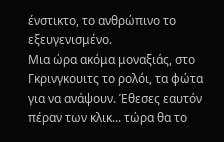ένστικτο, το ανθρώπινο το εξευγενισμένο.
Μια ώρα ακόμα μοναξιάς, στο Γκρινγκουιτς το ρολόι, τα φώτα για να ανάψουν. Έθεσες εαυτόν πέραν των κλικ... τώρα θα το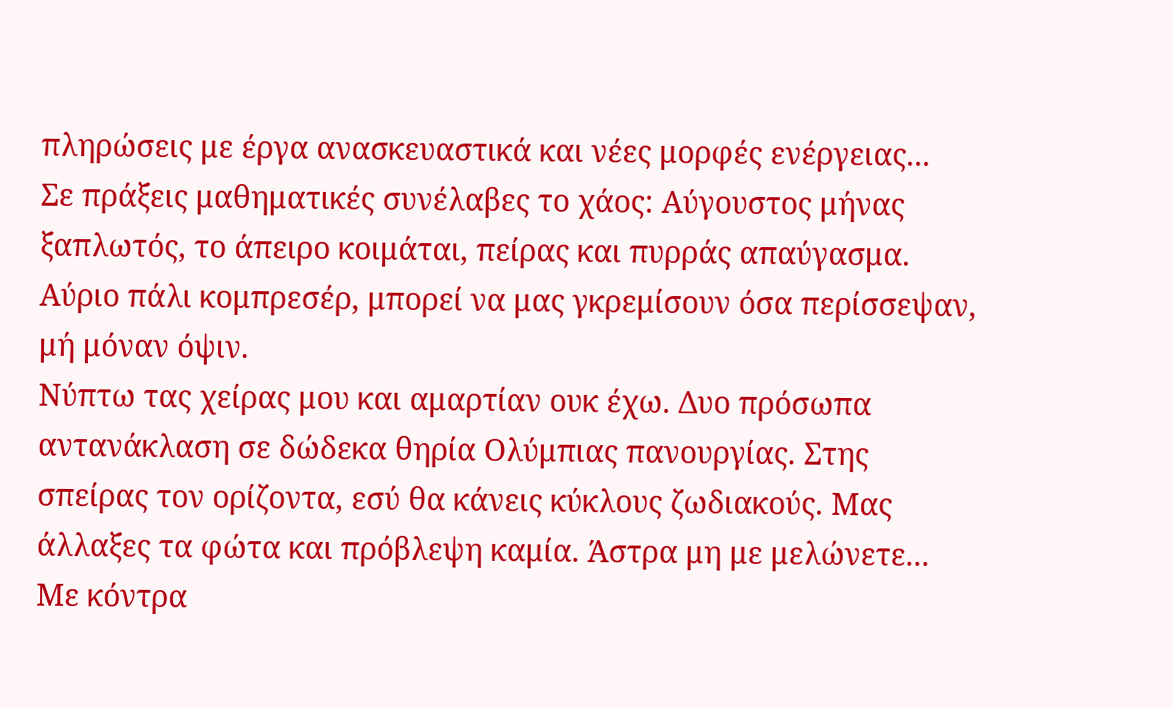πληρώσεις με έργα ανασκευαστικά και νέες μορφές ενέργειας...
Σε πράξεις μαθηματικές συνέλαβες το χάος: Αύγουστος μήνας ξαπλωτός, το άπειρο κοιμάται, πείρας και πυρράς απαύγασμα. Αύριο πάλι κομπρεσέρ, μπορεί να μας γκρεμίσουν όσα περίσσεψαν, μή μόναν όψιν.
Νύπτω τας χείρας μου και αμαρτίαν ουκ έχω. Δυο πρόσωπα αντανάκλαση σε δώδεκα θηρία Ολύμπιας πανουργίας. Στης σπείρας τον ορίζοντα, εσύ θα κάνεις κύκλους ζωδιακούς. Μας άλλαξες τα φώτα και πρόβλεψη καμία. Άστρα μη με μελώνετε...
Με κόντρα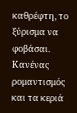καθρέφτη, το ξύρισμα να φοβάσαι. Κανένας ρομαντισμός και τα κεριά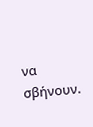να σβήνουν.